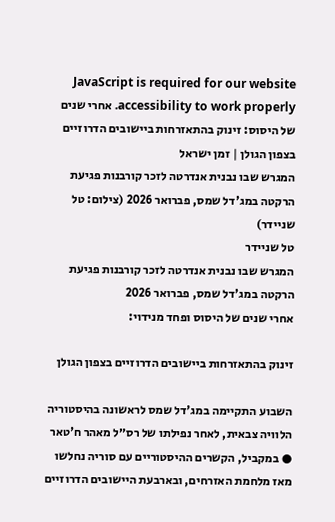JavaScript is required for our website accessibility to work properly. אחרי שנים של היסוס: זינוק בהתאזרחות ביישובים הדרוזיים בצפון הגולן | זמן ישראל
המגרש שבו נבנית אנדרטה לזכר קורבנות פגיעת הרקטה במג'דל שמס, פברואר 2026 (צילום: טל שניידר)
טל שניידר
המגרש שבו נבנית אנדרטה לזכר קורבנות פגיעת הרקטה במג'דל שמס, פברואר 2026
אחרי שנים של היסוס ופחד מנידוי:

זינוק בהתאזרחות ביישובים הדרוזיים בצפון הגולן

השבוע התקיימה במג'דל שמס לראשונה בהיסטוריה הלוויה צבאית, לאחר נפילתו של רס״ל מאהר ח'טאר ● במקביל, הקשרים ההיסטוריים עם סוריה נחלשו מאז מלחמת האזרחים, ובארבעת היישובים הדרוזיים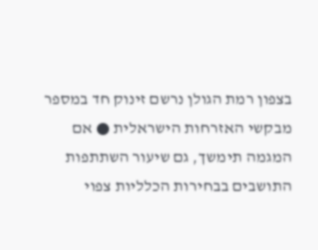בצפון רמת הגולן נרשם זינוק חד במספר מבקשי האזרחות הישראלית ● אם המגמה תימשך, גם שיעור השתתפות התושבים בבחירות הכלליות צפוי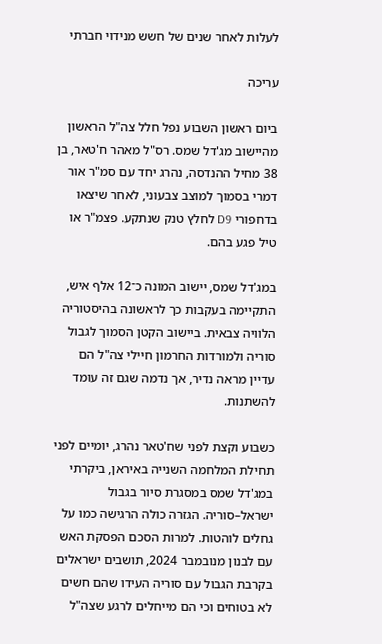לעלות לאחר שנים של חשש מנידוי חברתי

עריכה

ביום ראשון השבוע נפל חלל צה"ל הראשון מהיישוב מג'דל שמס. רס"ל מאהר ח'טאר, בן 38 מחיל ההנדסה, נהרג יחד עם סמ"ר אור דמרי בסמוך למוצב צבעוני, לאחר שיצאו בדחפורי D9 לחלץ טנק שנתקע. פצמ"ר או טיל פגע בהם.

במג'דל שמס, יישוב המונה כ־12 אלף איש, התקיימה בעקבות כך לראשונה בהיסטוריה הלוויה צבאית. ביישוב הקטן הסמוך לגבול סוריה ולמורדות החרמון חיילי צה"ל הם עדיין מראה נדיר, אך נדמה שגם זה עומד להשתנות.

כשבוע וקצת לפני שח'טאר נהרג, יומיים לפני תחילת המלחמה השנייה באיראן, ביקרתי במג'דל שמס במסגרת סיור בגבול ישראל–סוריה. הגזרה כולה הרגישה כמו על גחלים לוהטות. למרות הסכם הפסקת האש עם לבנון מנובמבר 2024, תושבים ישראלים בקרבת הגבול עם סוריה העידו שהם חשים לא בטוחים וכי הם מייחלים לרגע שצה"ל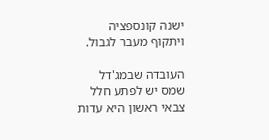ישנה קונספציה ויתקוף מעבר לגבול.

העובדה שבמג'דל שמס יש לפתע חלל צבאי ראשון היא עדות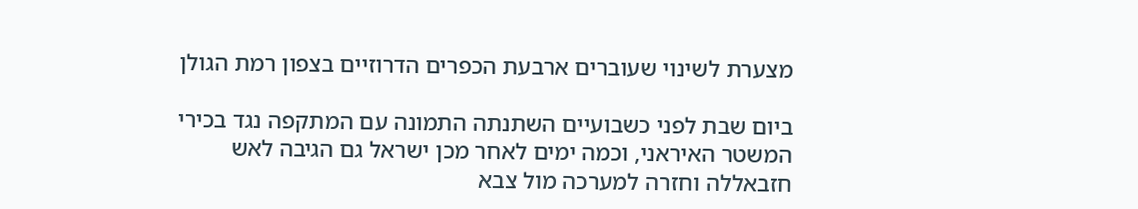מצערת לשינוי שעוברים ארבעת הכפרים הדרוזיים בצפון רמת הגולן

ביום שבת לפני כשבועיים השתנתה התמונה עם המתקפה נגד בכירי המשטר האיראני, וכמה ימים לאחר מכן ישראל גם הגיבה לאש חזבאללה וחזרה למערכה מול צבא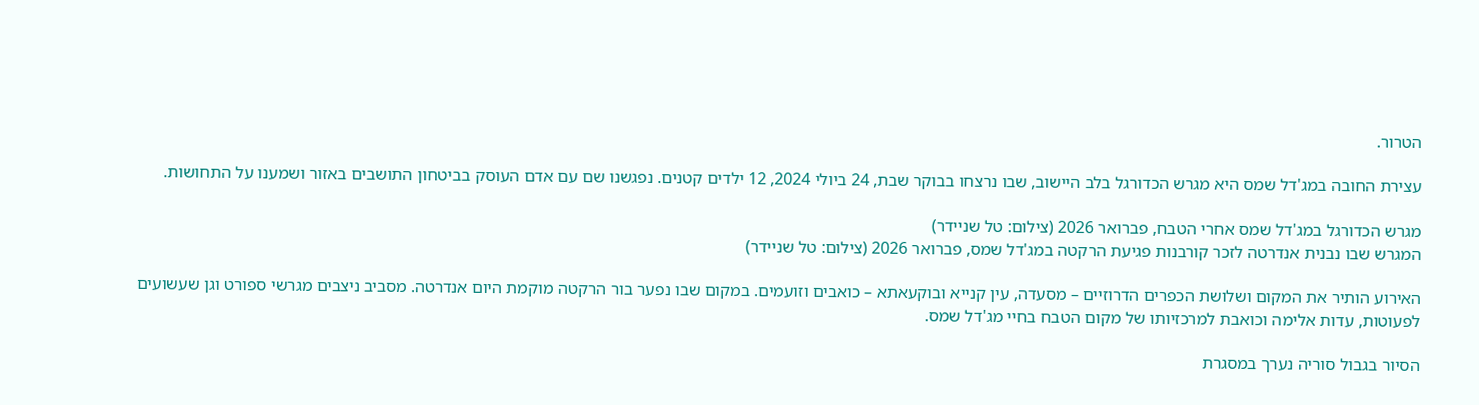הטרור.

עצירת החובה במג'דל שמס היא מגרש הכדורגל בלב היישוב, שבו נרצחו בבוקר שבת, 24 ביולי 2024, 12 ילדים קטנים. נפגשנו שם עם אדם העוסק בביטחון התושבים באזור ושמענו על התחושות.

מגרש הכדורגל במג'דל שמס אחרי הטבח, פברואר 2026 (צילום: טל שניידר)
המגרש שבו נבנית אנדרטה לזכר קורבנות פגיעת הרקטה במג'דל שמס, פברואר 2026 (צילום: טל שניידר)

האירוע הותיר את המקום ושלושת הכפרים הדרוזיים – מסעדה, עין קנייא ובוקעאתא – כואבים וזועמים. במקום שבו נפער בור הרקטה מוקמת היום אנדרטה. מסביב ניצבים מגרשי ספורט וגן שעשועים לפעוטות, עדות אלימה וכואבת למרכזיותו של מקום הטבח בחיי מג'דל שמס.

הסיור בגבול סוריה נערך במסגרת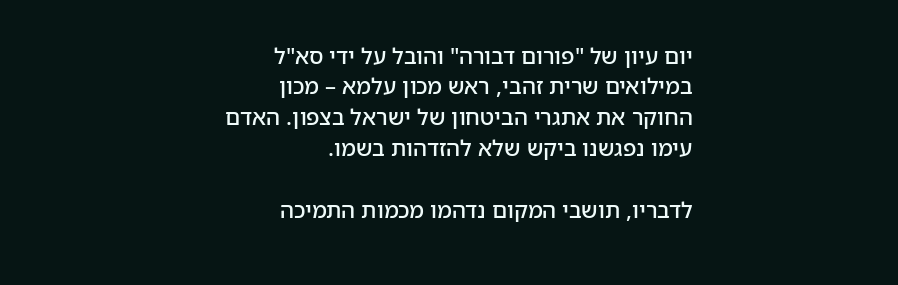יום עיון של "פורום דבורה" והובל על ידי סא"ל במילואים שרית זהבי, ראש מכון עלמא – מכון החוקר את אתגרי הביטחון של ישראל בצפון. האדם עימו נפגשנו ביקש שלא להזדהות בשמו.

לדבריו, תושבי המקום נדהמו מכמות התמיכה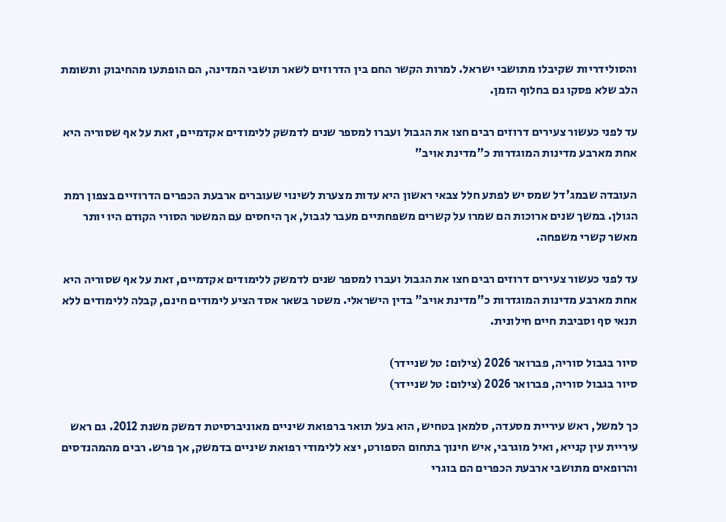והסולידריות שקיבלו מתושבי ישראל. למרות הקשר החם בין הדרוזים לשאר תושבי המדינה, הם הופתעו מהחיבוק ותשומת הלב שלא פסקו גם בחלוף הזמן.

עד לפני כעשור צעירים דרוזים רבים חצו את הגבול ועברו למספר שנים לדמשק ללימודים אקדמיים, זאת על אף שסוריה היא אחת מארבע מדינות המוגדרות כ"מדינת אויב"

העובדה שבמג'דל שמס יש לפתע חלל צבאי ראשון היא עדות מצערת לשינוי שעוברים ארבעת הכפרים הדרוזיים בצפון רמת הגולן. במשך שנים ארוכות הם שמרו על קשרים משפחתיים מעבר לגבול, אך היחסים עם המשטר הסורי הקודם היו יותר מאשר קשרי משפחה.

עד לפני כעשור צעירים דרוזים רבים חצו את הגבול ועברו למספר שנים לדמשק ללימודים אקדמיים, זאת על אף שסוריה היא אחת מארבע מדינות המוגדרות כ"מדינת אויב" בדין הישראלי. משטר בשאר אסד הציע לימודים חינם, קבלה ללימודים ללא תנאי סף וסביבת חיים חילונית.

סיור בגבול סוריה, פברואר 2026 (צילום: טל שניידר)
סיור בגבול סוריה, פברואר 2026 (צילום: טל שניידר)

כך למשל, ראש עיריית מסעדה, סלמאן בטחיש, הוא בעל תואר ברפואת שיניים מאוניברסיטת דמשק משנת 2012. גם ראש עיריית עין קנייא, ואיל מוגרבי, איש חינוך בתחום הספורט, יצא ללימודי רפואת שיניים בדמשק, אך פרש. רבים מהמהנדסים והרופאים מתושבי ארבעת הכפרים הם בוגרי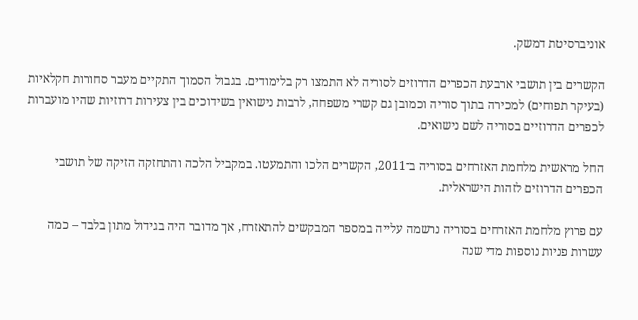אוניברסיטת דמשק.

הקשרים בין תושבי ארבעת הכפרים הדרוזים לסוריה לא התמצו רק בלימודים. בגבול הסמוך התקיים מעבר סחורות חקלאיות (בעיקר תפוחים) למכירה בתוך סוריה וכמובן גם קשרי משפחה, לרבות נישואין בשידוכים בין צעירות דרוזיות שהיו מועברות לכפרים הדרוזיים בסוריה לשם נישואים.

החל מראשית מלחמת האזרחים בסוריה ב־2011, הקשרים הלכו והתמעטו. במקביל הלכה והתחזקה הזיקה של תושבי הכפרים הדרוזים לזהות הישראלית.

עם פרוץ מלחמת האזרחים בסוריה נרשמה עלייה במספר המבקשים להתאזרח, אך מדובר היה בגידול מתון בלבד – כמה עשרות פניות נוספות מדי שנה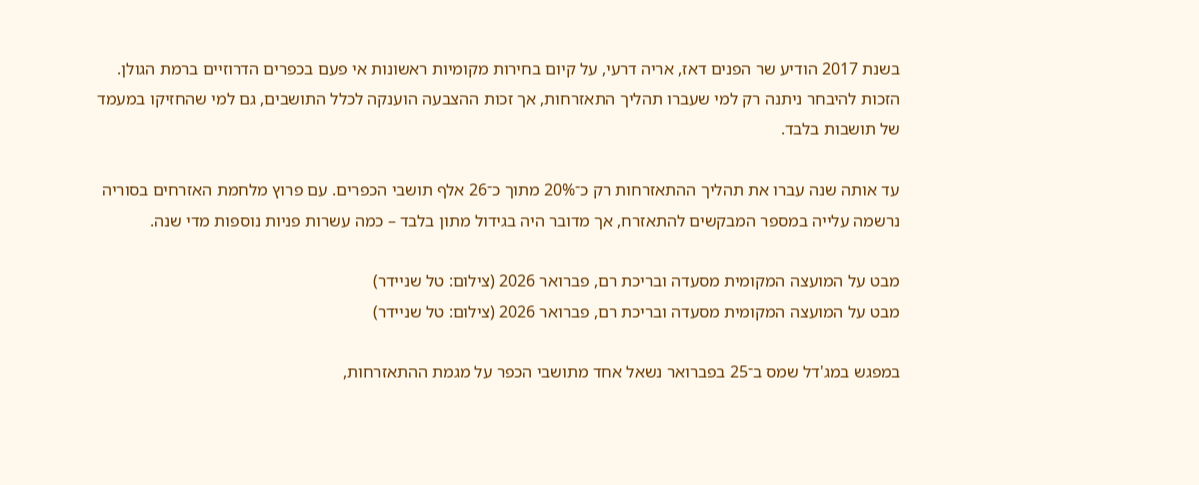בשנת 2017 הודיע שר הפנים דאז, אריה דרעי, על קיום בחירות מקומיות ראשונות אי פעם בכפרים הדרוזיים ברמת הגולן. הזכות להיבחר ניתנה רק למי שעברו תהליך התאזרחות, אך זכות ההצבעה הוענקה לכלל התושבים, גם למי שהחזיקו במעמד של תושבות בלבד.

עד אותה שנה עברו את תהליך ההתאזרחות רק כ־20% מתוך כ־26 אלף תושבי הכפרים. עם פרוץ מלחמת האזרחים בסוריה נרשמה עלייה במספר המבקשים להתאזרח, אך מדובר היה בגידול מתון בלבד – כמה עשרות פניות נוספות מדי שנה.

מבט על המועצה המקומית מסעדה ובריכת רם, פברואר 2026 (צילום: טל שניידר)
מבט על המועצה המקומית מסעדה ובריכת רם, פברואר 2026 (צילום: טל שניידר)

במפגש במג'דל שמס ב־25 בפברואר נשאל אחד מתושבי הכפר על מגמת ההתאזרחות,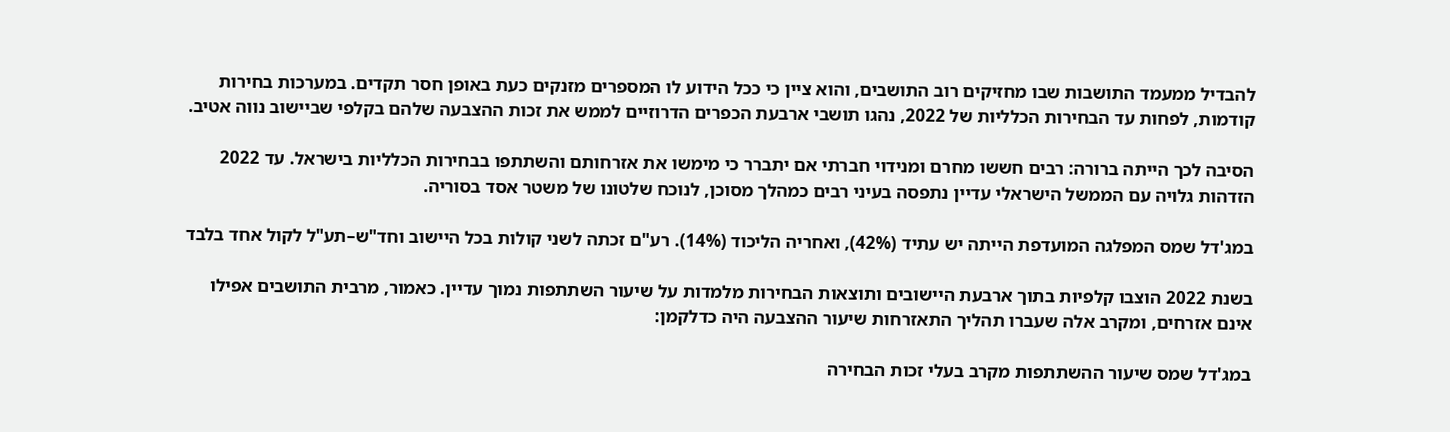להבדיל ממעמד התושבות שבו מחזיקים רוב התושבים, והוא ציין כי ככל הידוע לו המספרים מזנקים כעת באופן חסר תקדים. במערכות בחירות קודמות, לפחות עד הבחירות הכלליות של 2022, נהגו תושבי ארבעת הכפרים הדרוזיים לממש את זכות ההצבעה שלהם בקלפי שביישוב נווה אטיב.

הסיבה לכך הייתה ברורה: רבים חששו מחרם ומנידוי חברתי אם יתברר כי מימשו את אזרחותם והשתתפו בבחירות הכלליות בישראל. עד 2022 הזדהות גלויה עם הממשל הישראלי עדיין נתפסה בעיני רבים כמהלך מסוכן, לנוכח שלטונו של משטר אסד בסוריה.

במג'דל שמס המפלגה המועדפת הייתה יש עתיד (42%), ואחריה הליכוד (14%). רע"ם זכתה לשני קולות בכל היישוב וחד"ש–תע"ל לקול אחד בלבד

בשנת 2022 הוצבו קלפיות בתוך ארבעת היישובים ותוצאות הבחירות מלמדות על שיעור השתתפות נמוך עדיין. כאמור, מרבית התושבים אפילו אינם אזרחים, ומקרב אלה שעברו תהליך התאזרחות שיעור ההצבעה היה כדלקמן:

במג'דל שמס שיעור ההשתתפות מקרב בעלי זכות הבחירה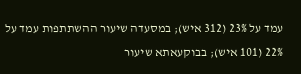עמד על 23% (312 איש); במסעדה שיעור ההשתתפות עמד על 22% (101 איש); בבוקעאתא שיעור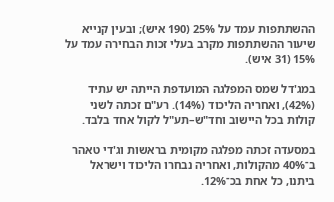ההשתתפות עמד על 25% (190 איש); ובעין קנייא שיעור ההשתתפות מקרב בעלי זכות הבחירה עמד על 15% (31 איש).

במג'דל שמס המפלגה המועדפת הייתה יש עתיד (42%), ואחריה הליכוד (14%). רע"ם זכתה לשני קולות בכל היישוב וחד"ש–תע"ל לקול אחד בלבד.

במסעדה זכתה מפלגה מקומית בראשות וג'די טאהר ב־40% מהקולות, ואחריה נבחרו הליכוד וישראל ביתנו, כל אחת בכ־12%.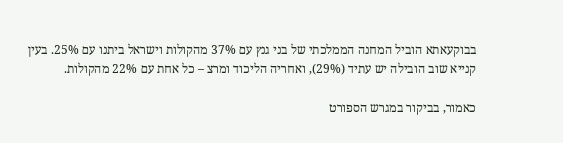בבוקעאתא הוביל המחנה הממלכתי של בני גנץ עם 37% מהקולות וישראל ביתנו עם 25%. בעין קנייא שוב הובילה יש עתיד (29%), ואחריה הליכוד ומרצ – כל אחת עם 22% מהקולות.

כאמור, בביקור במגרש הספורט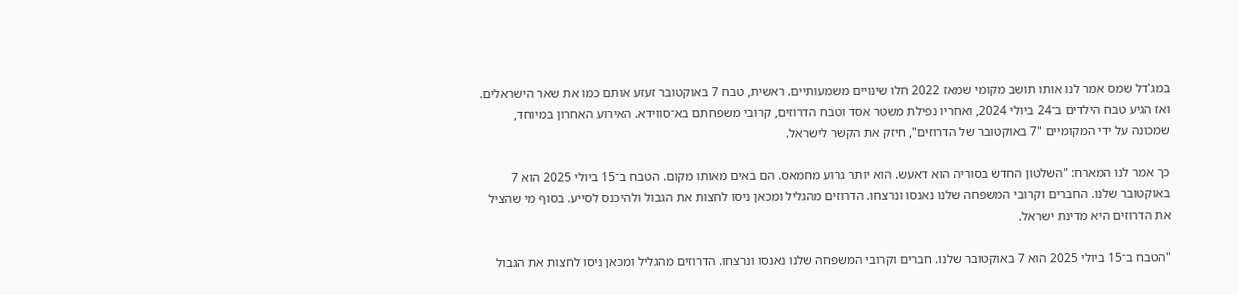במג'דל שמס אמר לנו אותו תושב מקומי שמאז 2022 חלו שינויים משמעותיים. ראשית, טבח 7 באוקטובר זעזע אותם כמו את שאר הישראלים. ואז הגיע טבח הילדים ב־24 ביולי 2024, ואחריו נפילת משטר אסד וטבח הדרוזים, קרובי משפחתם בא־סווידא. האירוע האחרון במיוחד, שמכונה על ידי המקומיים "7 באוקטובר של הדרוזים", חיזק את הקשר לישראל.

כך אמר לנו המארח: "השלטון החדש בסוריה הוא דאעש. הוא יותר גרוע מחמאס. הם באים מאותו מקום. הטבח ב־15 ביולי 2025 הוא 7 באוקטובר שלנו. החברים וקרובי המשפחה שלנו נאנסו ונרצחו. הדרוזים מהגליל ומכאן ניסו לחצות את הגבול ולהיכנס לסייע. בסוף מי שהציל את הדרוזים היא מדינת ישראל.

"הטבח ב־15 ביולי 2025 הוא 7 באוקטובר שלנו. חברים וקרובי המשפחה שלנו נאנסו ונרצחו. הדרוזים מהגליל ומכאן ניסו לחצות את הגבול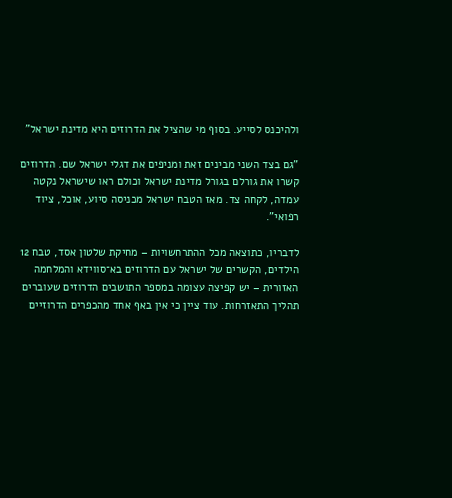ולהיכנס לסייע. בסוף מי שהציל את הדרוזים היא מדינת ישראל"

"גם בצד השני מבינים זאת ומניפים את דגלי ישראל שם. הדרוזים קשרו את גורלם בגורל מדינת ישראל וכולם ראו שישראל נקטה עמדה, לקחה צד. מאז הטבח ישראל מכניסה סיוע, אוכל, ציוד רפואי".

לדבריו, כתוצאה מכל ההתרחשויות – מחיקת שלטון אסד, טבח 12 הילדים, הקשרים של ישראל עם הדרוזים בא־סווידא והמלחמה האזורית – יש קפיצה עצומה במספר התושבים הדרוזים שעוברים תהליך התאזרחות. עוד ציין כי אין באף אחד מהכפרים הדרוזיים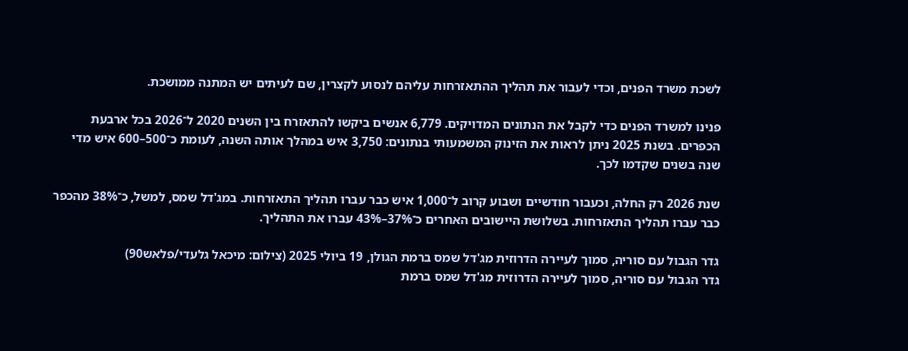לשכת משרד הפנים, וכדי לעבור את תהליך ההתאזרחות עליהם לנסוע לקצרין, שם לעיתים יש המתנה ממושכת.

פנינו למשרד הפנים כדי לקבל את הנתונים המדויקים. 6,779 אנשים ביקשו להתאזרח בין השנים 2020 ל־2026 בכל ארבעת הכפרים. בשנת 2025 ניתן לראות את הזינוק המשמעותי בנתונים: 3,750 איש במהלך אותה השנה, לעומת כ־500–600 איש מדי שנה בשנים שקדמו לכך.

שנת 2026 רק החלה, וכעבור חודשיים ושבוע קרוב ל־1,000 איש כבר עברו תהליך התאזרחות. במג'דל שמס, למשל, כ־38% מהכפר כבר עברו תהליך התאזרחות. בשלושת היישובים האחרים כ־37%–43% עברו את התהליך.

גדר הגבול עם סוריה, סמוך לעיירה הדרוזית מג'דל שמס ברמת הגולן, 19 ביולי 2025 (צילום: מיכאל גלעדי/פלאש90)
גדר הגבול עם סוריה, סמוך לעיירה הדרוזית מג'דל שמס ברמת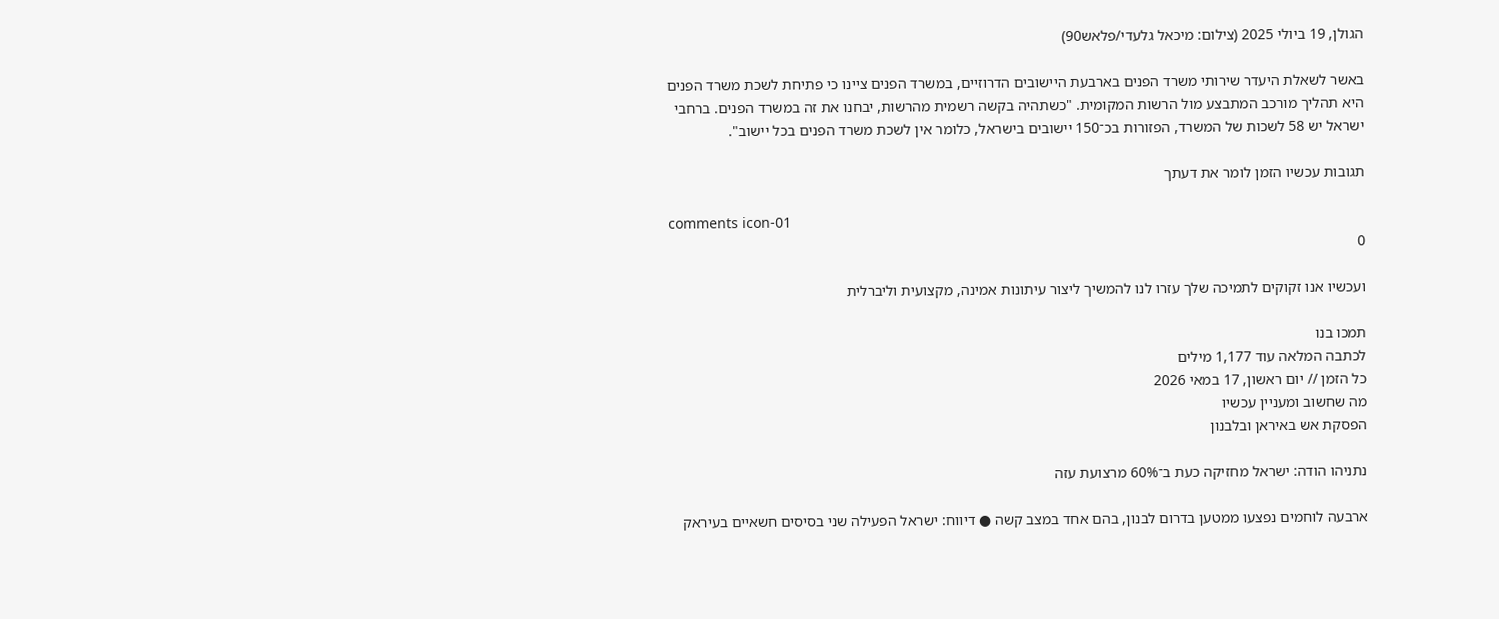הגולן, 19 ביולי 2025 (צילום: מיכאל גלעדי/פלאש90)

באשר לשאלת היעדר שירותי משרד הפנים בארבעת היישובים הדרוזיים, במשרד הפנים ציינו כי פתיחת לשכת משרד הפנים היא תהליך מורכב המתבצע מול הרשות המקומית. "כשתהיה בקשה רשמית מהרשות, יבחנו את זה במשרד הפנים. ברחבי ישראל יש 58 לשכות של המשרד, הפזורות בכ־150 יישובים בישראל, כלומר אין לשכת משרד הפנים בכל יישוב".

תגובות עכשיו הזמן לומר את דעתך

comments icon-01
0

ועכשיו אנו זקוקים לתמיכה שלך עזרו לנו להמשיך ליצור עיתונות אמינה, מקצועית וליברלית

תמכו בנו
לכתבה המלאה עוד 1,177 מילים
כל הזמן // יום ראשון, 17 במאי 2026
מה שחשוב ומעניין עכשיו
הפסקת אש באיראן ובלבנון

נתניהו הודה: ישראל מחזיקה כעת ב־60% מרצועת עזה

ארבעה לוחמים נפצעו ממטען בדרום לבנון, בהם אחד במצב קשה ● דיווח: ישראל הפעילה שני בסיסים חשאיים בעיראק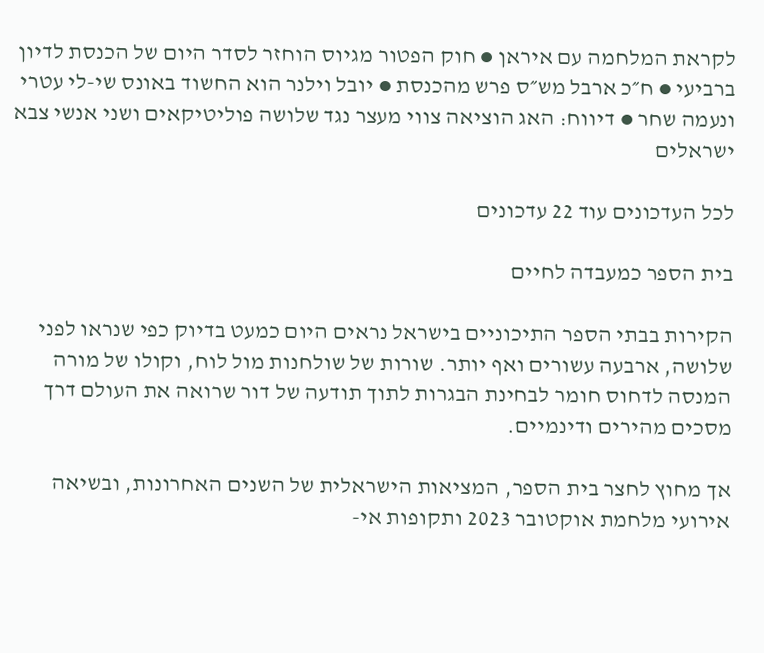לקראת המלחמה עם איראן ● חוק הפטור מגיוס הוחזר לסדר היום של הכנסת לדיון ברביעי ● ח״כ ארבל מש״ס פרש מהכנסת ● יובל וילנר הוא החשוד באונס שי-לי עטרי ונעמה שחר ● דיווח: האג הוציאה צווי מעצר נגד שלושה פוליטיקאים ושני אנשי צבא ישראלים

לכל העדכונים עוד 22 עדכונים

בית הספר כמעבדה לחיים

הקירות בבתי הספר התיכוניים בישראל נראים היום כמעט בדיוק כפי שנראו לפני שלושה, ארבעה עשורים ואף יותר. שורות של שולחנות מול לוח, וקולו של מורה המנסה לדחוס חומר לבחינת הבגרות לתוך תודעה של דור שרואה את העולם דרך מסכים מהירים ודינמיים.

אך מחוץ לחצר בית הספר, המציאות הישראלית של השנים האחרונות, ובשיאה אירועי מלחמת אוקטובר 2023 ותקופות אי-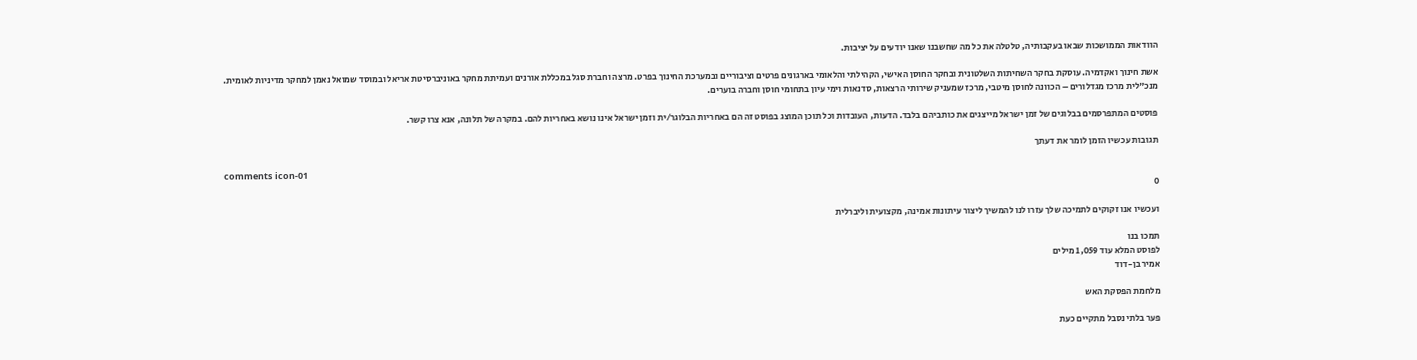הוודאות הממושכות שבאו בעקבותיה, טלטלה את כל מה שחשבנו שאנו יודעים על יציבות.

אשת חינוך ואקדמיה. עוסקת בחקר השחיתות השלטונית ובחקר החוסן האישי, הקהילתי והלאומי בארגונים פרטים וציבוריים ובמערכת החינוך בפרט. מרצה וחברת סגל במכללת אורנים ועמיתת מחקר באוניברסיטת אריאל ובמוסד שמואל נאמן למחקר מדיניות לאומית. מנכ"לית מרכז מגדלורים – הכוונה לחוסן מיטבי, מרכז שמעניק שירותי הרצאות, סדנאות וימי עיון בתחומי חוסן וחברה בוערים.

פוסטים המתפרסמים בבלוגים של זמן ישראל מייצגים את כותביהם בלבד. הדעות, העובדות וכל תוכן המוצג בפוסט זה הם באחריות הבלוגר/ית וזמן ישראל אינו נושא באחריות להם. במקרה של תלונה, אנא צרו קשר.

תגובות עכשיו הזמן לומר את דעתך

comments icon-01
0

ועכשיו אנו זקוקים לתמיכה שלך עזרו לנו להמשיך ליצור עיתונות אמינה, מקצועית וליברלית

תמכו בנו
לפוסט המלא עוד 1,059 מילים
אמיר בן-דוד

מלחמת הפסקת האש

פער בלתי נסבל מתקיים כעת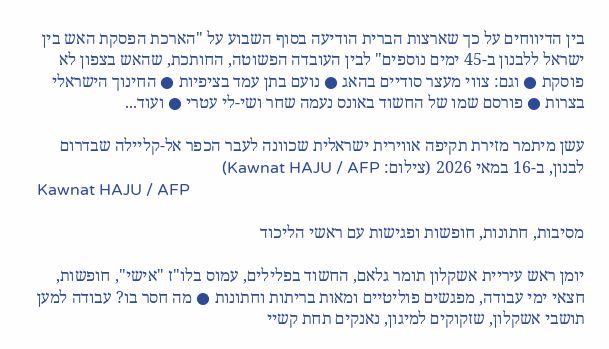בין הדיווחים על כך שארצות הברית הודיעה בסוף השבוע על "הארכת הפסקת האש בין ישראל ללבנון ב-45 ימים נוספים" לבין העובדה הפשוטה, החותכת, שהאש בצפון לא פוסקת ● וגם: צווי מעצר סודיים בהאג ● נועם בתן עמד בציפיות ● החינוך הישראלי בצרות ● פורסם שמו של החשוד באונס נעמה שחר ושי-לי עטרי ● ועוד...

עשן מיתמר מזירת תקיפה אווירית ישראלית שכוונה לעבר הכפר אל-קליילה שבדרום לבנון, ב-16 במאי 2026 (צילום: Kawnat HAJU / AFP)
Kawnat HAJU / AFP

מסיבות, חתונות, חופשות ופגישות עם ראשי הליכוד

יומן ראש עיריית אשקלון תומר גלאם, החשוד בפלילים, עמוס בלו"ז "אישי", חופשות, חצאי ימי עבודה, מפגשים פוליטיים ומאות בריתות וחתונות ● מה חסר בו? עבודה למען תושבי אשקלון, שזקוקים למיגון, נאנקים תחת קשיי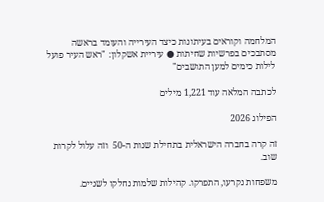המלחמה וקוראים בעיתונות כיצד העירייה והעומד בראשה מסתבכים בפרשיות שחיתות ● עיריית אשקלון: "ראש העיר פועל לילות כימים למען התושבים"

לכתבה המלאה עוד 1,221 מילים

הפילוג 2026

זה קרה בחברה הישראלית בתחילת שנות ה-50  וזה עלול לקרות שוב.

משפחות נקרעו, התפרקו. קהילות שלמות נחלקו לשניים.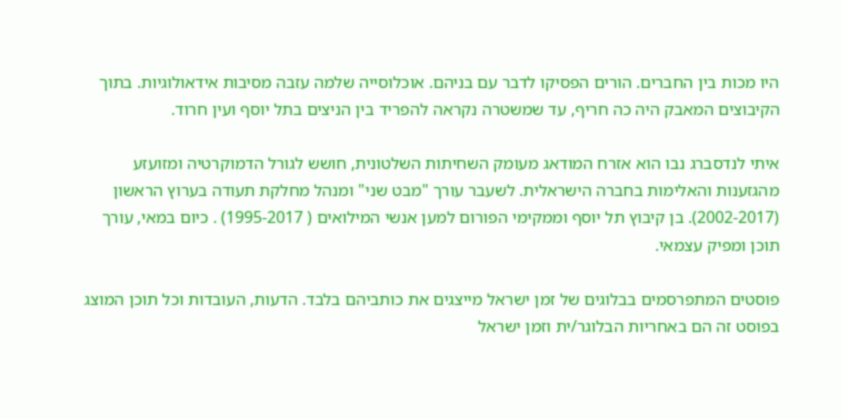היו מכות בין החברים. הורים הפסיקו לדבר עם בניהם. אוכלוסייה שלמה עזבה מסיבות אידאולוגיות. בתוך הקיבוצים המאבק היה כה חריף, עד שמשטרה נקראה להפריד בין הניצים בתל יוסף ועין חרוד.

איתי לנדסברג נבו הוא אזרח המודאג מעומק השחיתות השלטונית, חושש לגורל הדמוקרטיה ומזועזע מהגזענות והאלימות בחברה הישראלית. לשעבר עורך "מבט שני" ומנהל מחלקת תעודה בערוץ הראשון (2002-2017). בן קיבוץ תל יוסף וממקימי הפורום למען אנשי המילואים ( 1995-2017) . כיום במאי, עורך תוכן ומפיק עצמאי.

פוסטים המתפרסמים בבלוגים של זמן ישראל מייצגים את כותביהם בלבד. הדעות, העובדות וכל תוכן המוצג בפוסט זה הם באחריות הבלוגר/ית וזמן ישראל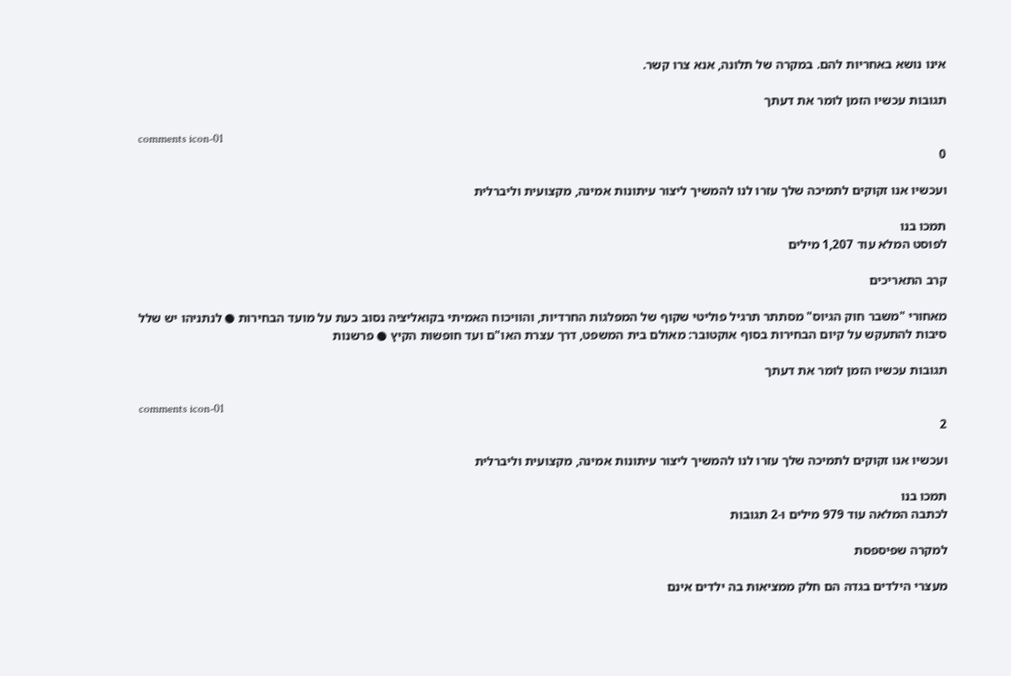אינו נושא באחריות להם. במקרה של תלונה, אנא צרו קשר.

תגובות עכשיו הזמן לומר את דעתך

comments icon-01
0

ועכשיו אנו זקוקים לתמיכה שלך עזרו לנו להמשיך ליצור עיתונות אמינה, מקצועית וליברלית

תמכו בנו
לפוסט המלא עוד 1,207 מילים

קרב התאריכים

מאחורי "משבר חוק הגיוס" מסתתר תרגיל פוליטי שקוף של המפלגות החרדיות, והוויכוח האמיתי בקואליציה נסוב כעת על מועד הבחירות ● לנתניהו יש שלל סיבות להתעקש על קיום הבחירות בסוף אוקטובר: מאולם בית המשפט, דרך עצרת האו"ם ועד חופשות הקיץ ● פרשנות

תגובות עכשיו הזמן לומר את דעתך

comments icon-01
2

ועכשיו אנו זקוקים לתמיכה שלך עזרו לנו להמשיך ליצור עיתונות אמינה, מקצועית וליברלית

תמכו בנו
לכתבה המלאה עוד 979 מילים ו-2 תגובות

למקרה שפיספסת

מעצרי הילדים בגדה הם חלק ממציאות בה ילדים אינם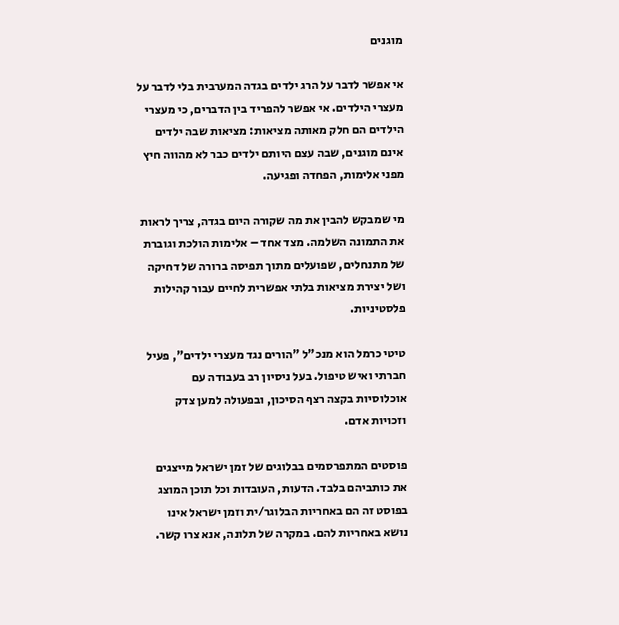מוגנים

אי אפשר לדבר על הרג ילדים בגדה המערבית בלי לדבר על מעצרי הילדים. אי אפשר להפריד בין הדברים, כי מעצרי הילדים הם חלק מאותה מציאות: מציאות שבה ילדים אינם מוגנים, שבה עצם היותם ילדים כבר לא מהווה חיץ מפני אלימות, הפחדה ופגיעה.

מי שמבקש להבין את מה שקורה היום בגדה, צריך לראות את התמונה השלמה. מצד אחד – אלימות הולכת וגוברת של מתנחלים, שפועלים מתוך תפיסה ברורה של דחיקה ושל יצירת מציאות בלתי אפשרית לחיים עבור קהילות פלסטיניות.

טיטי כרמל הוא מנכ"ל "הורים נגד מעצרי ילדים", פעיל חברתי ואיש טיפול. בעל ניסיון רב בעבודה עם אוכלוסיות בקצה רצף הסיכון, ובפעולה למען צדק וזכויות אדם.

פוסטים המתפרסמים בבלוגים של זמן ישראל מייצגים את כותביהם בלבד. הדעות, העובדות וכל תוכן המוצג בפוסט זה הם באחריות הבלוגר/ית וזמן ישראל אינו נושא באחריות להם. במקרה של תלונה, אנא צרו קשר.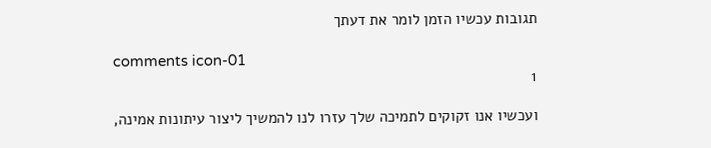תגובות עכשיו הזמן לומר את דעתך

comments icon-01
1

ועכשיו אנו זקוקים לתמיכה שלך עזרו לנו להמשיך ליצור עיתונות אמינה,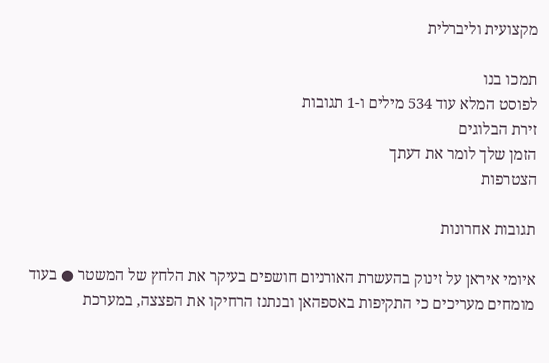מקצועית וליברלית

תמכו בנו
לפוסט המלא עוד 534 מילים ו-1 תגובות
זירת הבלוגים
הזמן שלך לומר את דעתך
הצטרפות

תגובות אחרונות

איומי איראן על זינוק בהעשרת האורניום חושפים בעיקר את הלחץ של המשטר ● בעוד מומחים מעריכים כי התקיפות באספהאן ובנתנז הרחיקו את הפצצה, במערכת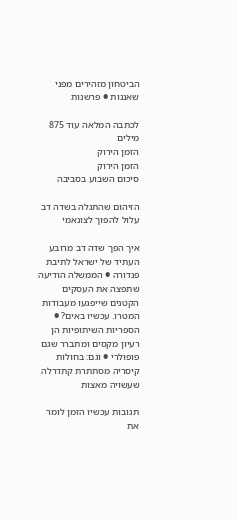הביטחון מזהירים מפני שאננות ● פרשנות

לכתבה המלאה עוד 875 מילים
הזמן הירוק
הזמן הירוק
סיכום השבוע בסביבה

הזיהום שהתגלה בשדה דב עלול להפוך לצונאמי

איך הפך שדה דב מרובע העתיד של ישראל לתיבת פנדורה ● הממשלה הודיעה שתפצה את העסקים הקטנים שייפגעו מעבודות המטרו. עכשיו באים? ● הספריות השיתופיות הן רעיון מקסים ומתברר שגם פופולרי ● וגם: בחולות קיסריה מסתתרת קתדרלה שעשויה מאצות

תגובות עכשיו הזמן לומר את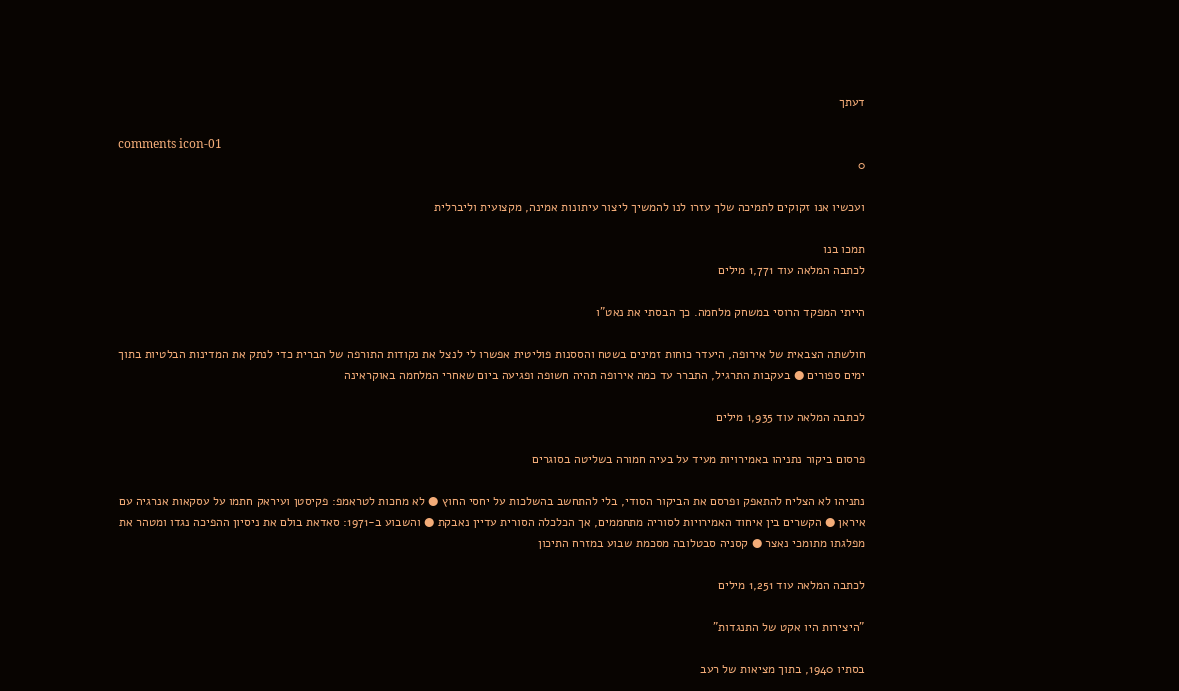דעתך

comments icon-01
0

ועכשיו אנו זקוקים לתמיכה שלך עזרו לנו להמשיך ליצור עיתונות אמינה, מקצועית וליברלית

תמכו בנו
לכתבה המלאה עוד 1,771 מילים

הייתי המפקד הרוסי במשחק מלחמה. כך הבסתי את נאט"ו

חולשתה הצבאית של אירופה, היעדר כוחות זמינים בשטח והססנות פוליטית אפשרו לי לנצל את נקודות התורפה של הברית כדי לנתק את המדינות הבלטיות בתוך ימים ספורים ● בעקבות התרגיל, התברר עד כמה אירופה תהיה חשופה ופגיעה ביום שאחרי המלחמה באוקראינה

לכתבה המלאה עוד 1,935 מילים

פרסום ביקור נתניהו באמירויות מעיד על בעיה חמורה בשליטה בסוגרים

נתניהו לא הצליח להתאפק ופרסם את הביקור הסודי, בלי להתחשב בהשלכות על יחסי החוץ ● לא מחכות לטראמפ: פקיסטן ועיראק חתמו על עסקאות אנרגיה עם איראן ● הקשרים בין איחוד האמירויות לסוריה מתחממים, אך הכלכלה הסורית עדיין נאבקת ● והשבוע ב-1971: סאדאת בולם את ניסיון ההפיכה נגדו ומטהר את מפלגתו מתומכי נאצר ● קסניה סבטלובה מסכמת שבוע במזרח התיכון

לכתבה המלאה עוד 1,251 מילים

"היצירות היו אקט של התנגדות"

בסתיו 1940, בתוך מציאות של רעב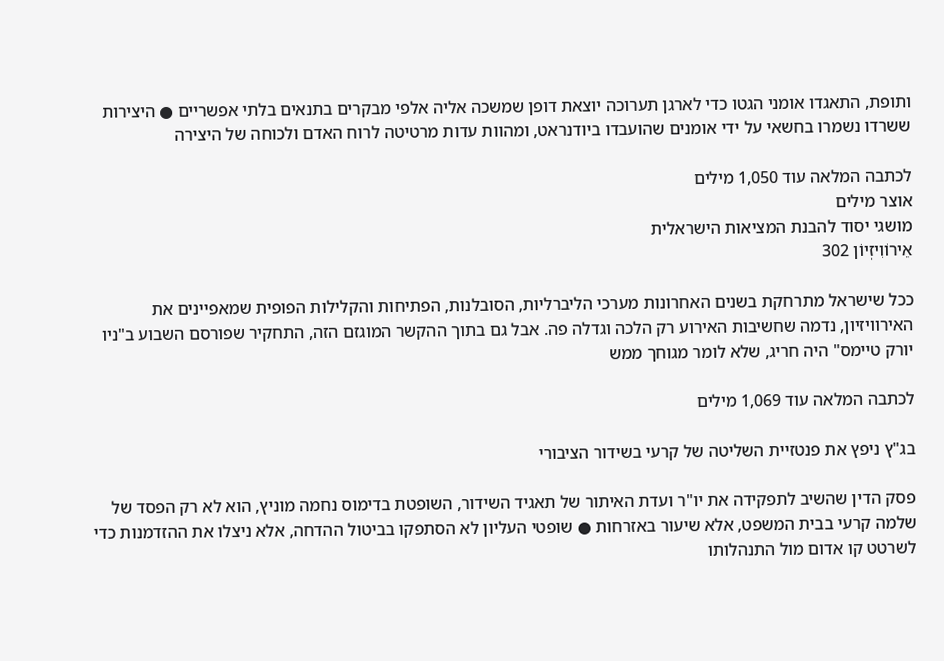ותופת, התאגדו אומני הגטו כדי לארגן תערוכה יוצאת דופן שמשכה אליה אלפי מבקרים בתנאים בלתי אפשריים ● היצירות ששרדו נשמרו בחשאי על ידי אומנים שהועבדו ביודנראט, ומהוות עדות מרטיטה לרוח האדם ולכוחה של היצירה

לכתבה המלאה עוד 1,050 מילים
אוצר מילים
מושגי יסוד להבנת המציאות הישראלית
אֵירוֹוִיזְיוֹן 302

ככל שישראל מתרחקת בשנים האחרונות מערכי הליברליות, הסובלנות, הפתיחות והקלילות הפופית שמאפיינים את האירוויזיון, נדמה שחשיבות האירוע רק הלכה וגדלה פה. אבל גם בתוך ההקשר המוגזם הזה, התחקיר שפורסם השבוע ב"ניו יורק טיימס" היה חריג, שלא לומר מגוחך ממש

לכתבה המלאה עוד 1,069 מילים

בג"ץ ניפץ את פנטזיית השליטה של קרעי בשידור הציבורי

פסק הדין שהשיב לתפקידה את יו"ר ועדת האיתור של תאגיד השידור, השופטת בדימוס נחמה מוניץ, הוא לא רק הפסד של שלמה קרעי בבית המשפט, אלא שיעור באזרחות ● שופטי העליון לא הסתפקו בביטול ההדחה, אלא ניצלו את ההזדמנות כדי לשרטט קו אדום מול התנהלותו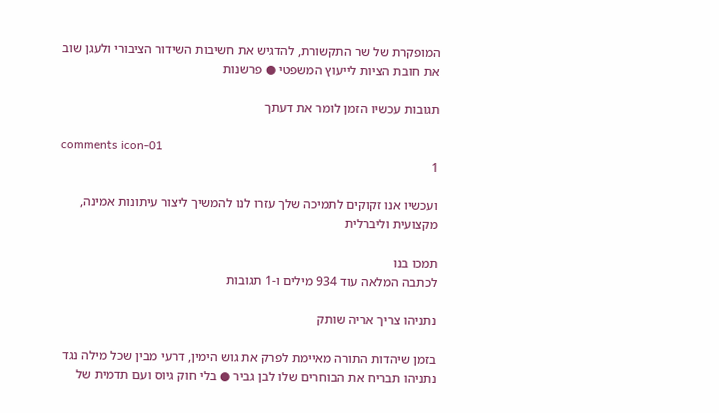המופקרת של שר התקשורת, להדגיש את חשיבות השידור הציבורי ולעגן שוב את חובת הציות לייעוץ המשפטי ● פרשנות

תגובות עכשיו הזמן לומר את דעתך

comments icon-01
1

ועכשיו אנו זקוקים לתמיכה שלך עזרו לנו להמשיך ליצור עיתונות אמינה, מקצועית וליברלית

תמכו בנו
לכתבה המלאה עוד 934 מילים ו-1 תגובות

נתניהו צריך אריה שותק

בזמן שיהדות התורה מאיימת לפרק את גוש הימין, דרעי מבין שכל מילה נגד נתניהו תבריח את הבוחרים שלו לבן גביר ● בלי חוק גיוס ועם תדמית של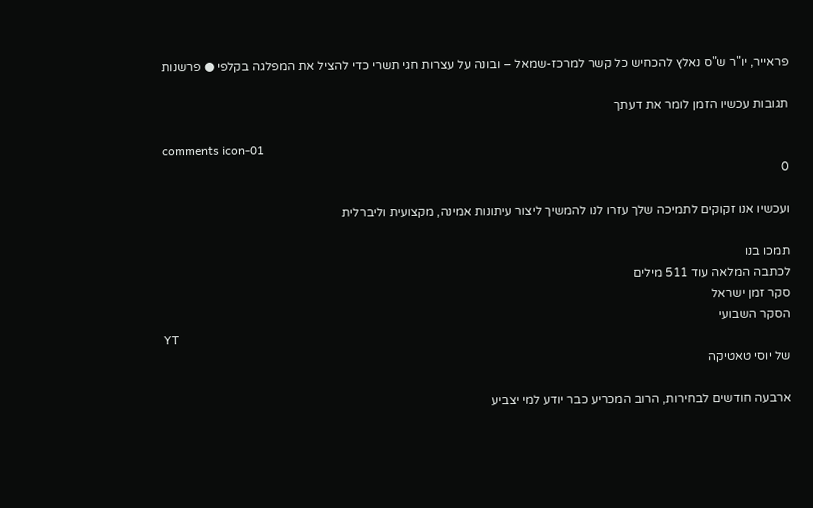פראייר, יו"ר ש"ס נאלץ להכחיש כל קשר למרכז-שמאל – ובונה על עצרות חגי תשרי כדי להציל את המפלגה בקלפי ● פרשנות

תגובות עכשיו הזמן לומר את דעתך

comments icon-01
0

ועכשיו אנו זקוקים לתמיכה שלך עזרו לנו להמשיך ליצור עיתונות אמינה, מקצועית וליברלית

תמכו בנו
לכתבה המלאה עוד 511 מילים
סקר זמן ישראל
הסקר השבועי
YT
של יוסי טאטיקה

ארבעה חודשים לבחירות, הרוב המכריע כבר יודע למי יצביע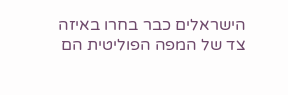הישראלים כבר בחרו באיזה צד של המפה הפוליטית הם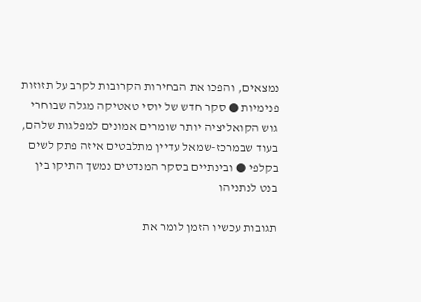נמצאים, והפכו את הבחירות הקרובות לקרב על תזוזות פנימיות ● סקר חדש של יוסי טאטיקה מגלה שבוחרי גוש הקואליציה יותר שומרים אמונים למפלגות שלהם, בעוד שבמרכז-שמאל עדיין מתלבטים איזה פתק לשים בקלפי ● ובינתיים בסקר המנדטים נמשך התיקו בין בנט לנתניהו

תגובות עכשיו הזמן לומר את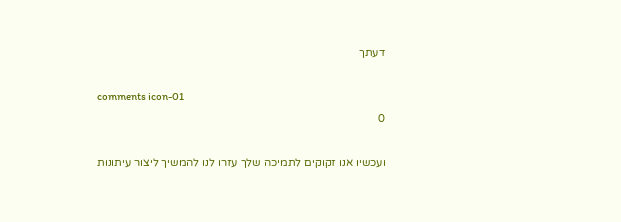דעתך

comments icon-01
0

ועכשיו אנו זקוקים לתמיכה שלך עזרו לנו להמשיך ליצור עיתונות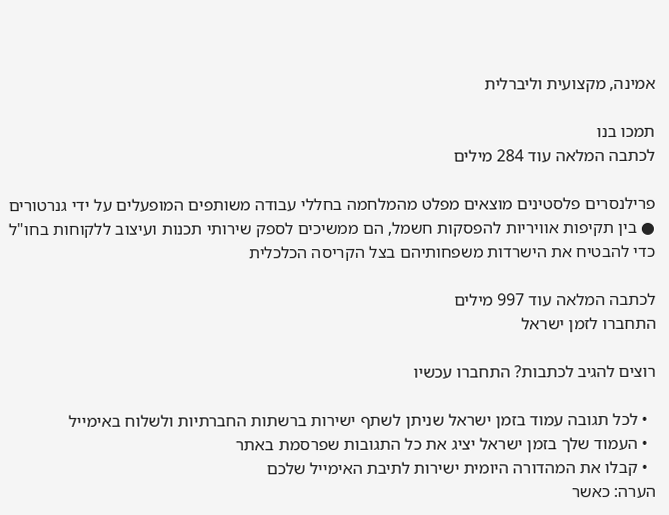אמינה, מקצועית וליברלית

תמכו בנו
לכתבה המלאה עוד 284 מילים

פרילנסרים פלסטינים מוצאים מפלט מהמלחמה בחללי עבודה משותפים המופעלים על ידי גנרטורים ● בין תקיפות אוויריות להפסקות חשמל, הם ממשיכים לספק שירותי תכנות ועיצוב ללקוחות בחו"ל כדי להבטיח את הישרדות משפחותיהם בצל הקריסה הכלכלית

לכתבה המלאה עוד 997 מילים
התחברו לזמן ישראל

רוצים להגיב לכתבות? התחברו עכשיו

  • לכל תגובה עמוד בזמן ישראל שניתן לשתף ישירות ברשתות החברתיות ולשלוח באימייל
  • העמוד שלך בזמן ישראל יציג את כל התגובות שפרסמת באתר
  • קבלו את המהדורה היומית ישירות לתיבת האימייל שלכם
הערה: כאשר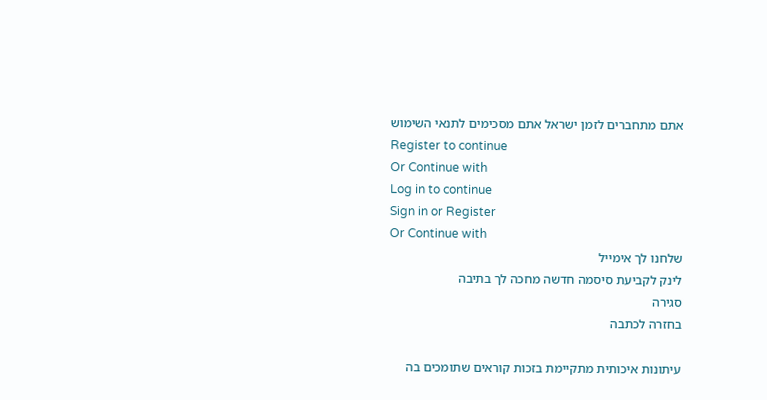אתם מתחברים לזמן ישראל אתם מסכימים לתנאי השימוש
Register to continue
Or Continue with
Log in to continue
Sign in or Register
Or Continue with
שלחנו לך אימייל
לינק לקביעת סיסמה חדשה מחכה לך בתיבה
סגירה
בחזרה לכתבה

עיתונות איכותית מתקיימת בזכות קוראים שתומכים בה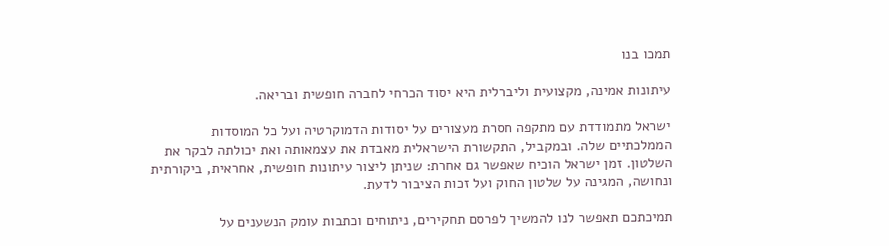תמכו בנו

עיתונות אמינה, מקצועית וליברלית היא יסוד הכרחי לחברה חופשית ובריאה.

ישראל מתמודדת עם מתקפה חסרת מעצורים על יסודות הדמוקרטיה ועל כל המוסדות הממלכתיים שלה. ובמקביל, התקשורת הישראלית מאבדת את עצמאותה ואת יכולתה לבקר את השלטון. זמן ישראל הוכיח שאפשר גם אחרת: שניתן ליצור עיתונות חופשית, אחראית, ביקורתית ונחושה, המגינה על שלטון החוק ועל זכות הציבור לדעת.

תמיכתכם תאפשר לנו להמשיך לפרסם תחקירים, ניתוחים וכתבות עומק הנשענים על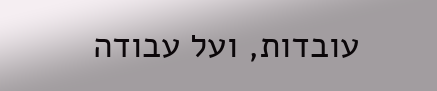עובדות, ועל עבודה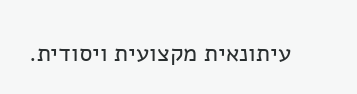עיתונאית מקצועית ויסודית.